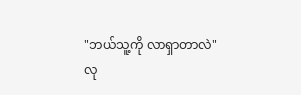"ဘယ်သူ့ကို လာရှာတာလဲ"
လု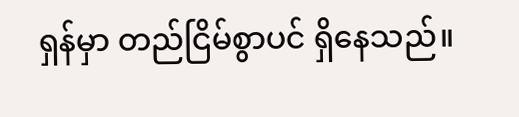ရှန်မှာ တည်ငြိမ်စွာပင် ရှိနေသည်။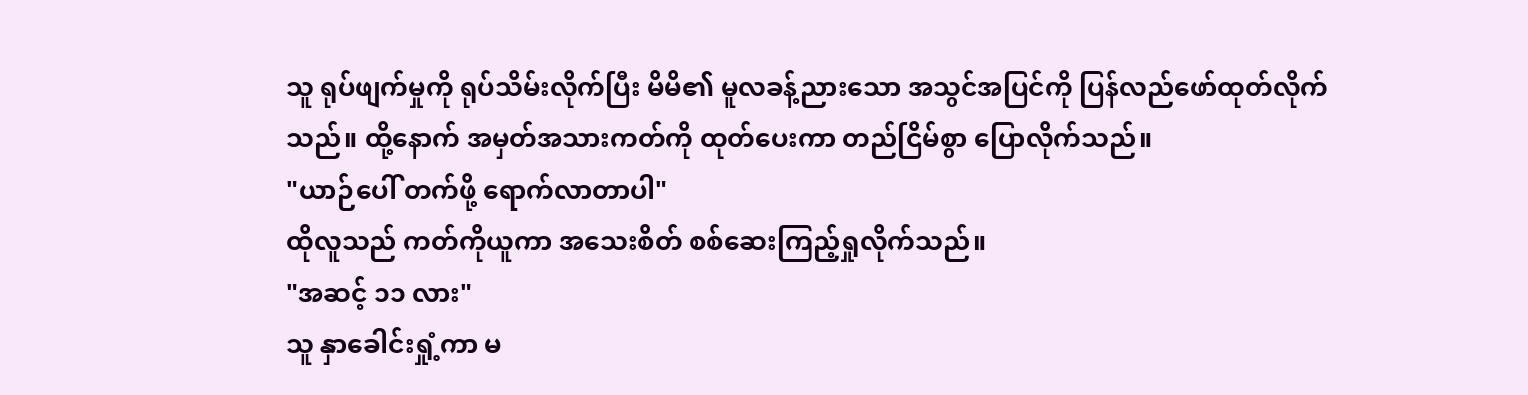သူ ရုပ်ဖျက်မှုကို ရုပ်သိမ်းလိုက်ပြီး မိမိ၏ မူလခန့်ညားသော အသွင်အပြင်ကို ပြန်လည်ဖော်ထုတ်လိုက်သည်။ ထို့နောက် အမှတ်အသားကတ်ကို ထုတ်ပေးကာ တည်ငြိမ်စွာ ပြောလိုက်သည်။
"ယာဉ်ပေါ် တက်ဖို့ ရောက်လာတာပါ"
ထိုလူသည် ကတ်ကိုယူကာ အသေးစိတ် စစ်ဆေးကြည့်ရှုလိုက်သည်။
"အဆင့် ၁၁ လား"
သူ နှာခေါင်းရှုံ့ကာ မ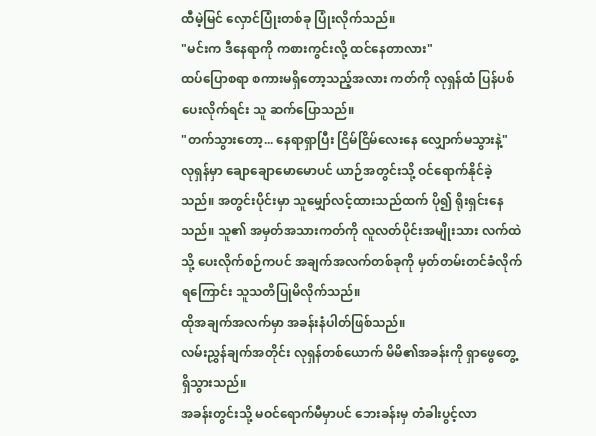ထီမဲ့မြင် လှောင်ပြုံးတစ်ခု ပြုံးလိုက်သည်။
"မင်းက ဒီနေရာကို ကစားကွင်းလို့ ထင်နေတာလား"
ထပ်ပြောစရာ စကားမရှိတော့သည့်အလား ကတ်ကို လုရှန်ထံ ပြန်ပစ်ပေးလိုက်ရင်း သူ ဆက်ပြောသည်။
"တက်သွားတော့... နေရာရှာပြီး ငြိမ်ငြိမ်လေးနေ လျှောက်မသွားနဲ့"
လုရှန်မှာ ချောချောမောမောပင် ယာဉ်အတွင်းသို့ ဝင်ရောက်နိုင်ခဲ့သည်။ အတွင်းပိုင်းမှာ သူမျှော်လင့်ထားသည်ထက် ပို၍ ရိုးရှင်းနေသည်။ သူ၏ အမှတ်အသားကတ်ကို လူလတ်ပိုင်းအမျိုးသား လက်ထဲသို့ ပေးလိုက်စဉ်ကပင် အချက်အလက်တစ်ခုကို မှတ်တမ်းတင်ခံလိုက်ရကြောင်း သူသတိပြုမိလိုက်သည်။
ထိုအချက်အလက်မှာ အခန်းနံပါတ်ဖြစ်သည်။
လမ်းညွှန်ချက်အတိုင်း လုရှန်တစ်ယောက် မိမိ၏အခန်းကို ရှာဖွေတွေ့ရှိသွားသည်။
အခန်းတွင်းသို့ မဝင်ရောက်မီမှာပင် ဘေးခန်းမှ တံခါးပွင့်လာ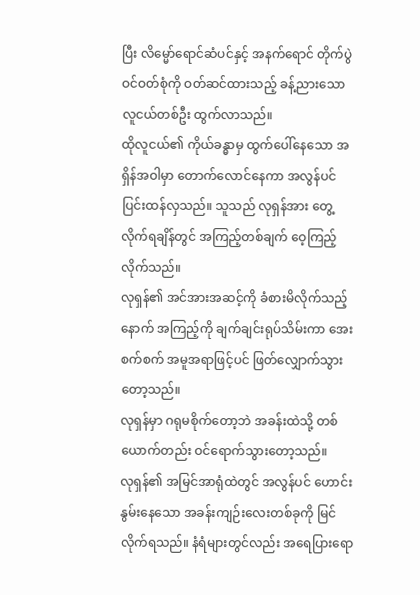ပြီး လိမ္မော်ရောင်ဆံပင်နှင့် အနက်ရောင် တိုက်ပွဲဝင်ဝတ်စုံကို ဝတ်ဆင်ထားသည့် ခန့်ညားသော လူငယ်တစ်ဦး ထွက်လာသည်။
ထိုလူငယ်၏ ကိုယ်ခန္ဓာမှ ထွက်ပေါ်နေသော အရှိန်အဝါမှာ တောက်လောင်နေကာ အလွန်ပင် ပြင်းထန်လှသည်။ သူသည် လုရှန်အား တွေ့လိုက်ရချိန်တွင် အကြည့်တစ်ချက် ဝေ့ကြည့်လိုက်သည်။
လုရှန်၏ အင်အားအဆင့်ကို ခံစားမိလိုက်သည့်နောက် အကြည့်ကို ချက်ချင်းရုပ်သိမ်းကာ အေးစက်စက် အမူအရာဖြင့်ပင် ဖြတ်လျှောက်သွားတော့သည်။
လုရှန်မှာ ဂရုမစိုက်တော့ဘဲ အခန်းထဲသို့ တစ်ယောက်တည်း ဝင်ရောက်သွားတော့သည်။
လုရှန်၏ အမြင်အာရုံထဲတွင် အလွန်ပင် ဟောင်းနွမ်းနေသော အခန်းကျဉ်းလေးတစ်ခုကို မြင်လိုက်ရသည်။ နံရံများတွင်လည်း အရေပြားရော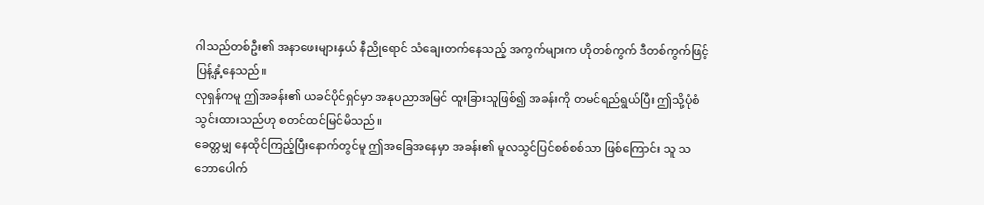ဂါသည်တစ်ဦး၏ အနာဖေးများနှယ် နီညိုရောင် သံချေးတက်နေသည့် အကွက်များက ဟိုတစ်ကွက် ဒီတစ်ကွက်ဖြင့် ပြန့်နှံ့နေသည်။
လုရှန်ကမူ ဤအခန်း၏ ယခင်ပိုင်ရှင်မှာ အနုပညာအမြင် ထူးခြားသူဖြစ်၍ အခန်းကို တမင်ရည်ရွယ်ပြီး ဤသို့ပုံစံသွင်းထားသည်ဟု စတင်ထင်မြင်မိသည်။
ခေတ္တမျှ နေထိုင်ကြည့်ပြီးနောက်တွင်မူ ဤအခြေအနေမှာ အခန်း၏ မူလသွင်ပြင်စစ်စစ်သာ ဖြစ်ကြောင်း သူ သဘောပေါက်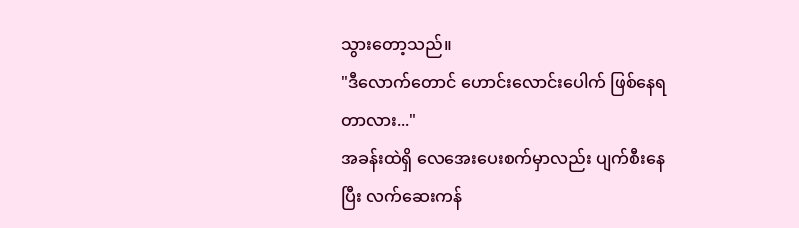သွားတော့သည်။
"ဒီလောက်တောင် ဟောင်းလောင်းပေါက် ဖြစ်နေရတာလား..."
အခန်းထဲရှိ လေအေးပေးစက်မှာလည်း ပျက်စီးနေပြီး လက်ဆေးကန်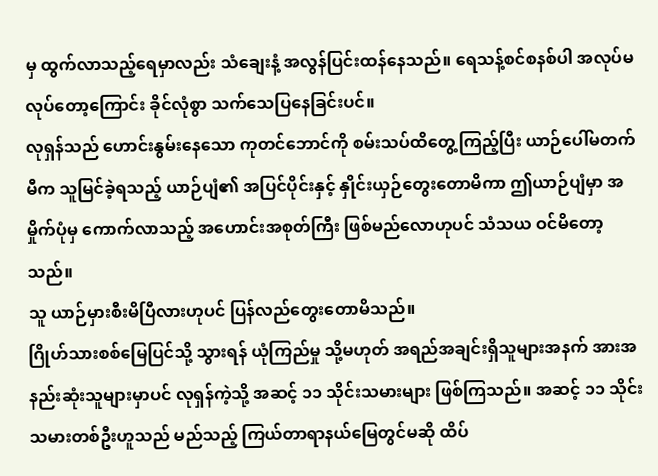မှ ထွက်လာသည့်ရေမှာလည်း သံချေးနံ့ အလွန်ပြင်းထန်နေသည်။ ရေသန့်စင်စနစ်ပါ အလုပ်မလုပ်တော့ကြောင်း ခိုင်လုံစွာ သက်သေပြနေခြင်းပင်။
လုရှန်သည် ဟောင်းနွမ်းနေသော ကုတင်ဘောင်ကို စမ်းသပ်ထိတွေ့ကြည့်ပြီး ယာဉ်ပေါ်မတက်မီက သူမြင်ခဲ့ရသည့် ယာဉ်ပျံ၏ အပြင်ပိုင်းနှင့် နှိုင်းယှဉ်တွေးတောမိကာ ဤယာဉ်ပျံမှာ အမှိုက်ပုံမှ ကောက်လာသည့် အဟောင်းအစုတ်ကြီး ဖြစ်မည်လောဟုပင် သံသယ ဝင်မိတော့သည်။
သူ ယာဉ်မှားစီးမိပြီလားဟုပင် ပြန်လည်တွေးတောမိသည်။
ဂြိုဟ်သားစစ်မြေပြင်သို့ သွားရန် ယုံကြည်မှု သို့မဟုတ် အရည်အချင်းရှိသူများအနက် အားအနည်းဆုံးသူများမှာပင် လုရှန်ကဲ့သို့ အဆင့် ၁၁ သိုင်းသမားများ ဖြစ်ကြသည်။ အဆင့် ၁၁ သိုင်းသမားတစ်ဦးဟူသည် မည်သည့် ကြယ်တာရာနယ်မြေတွင်မဆို ထိပ်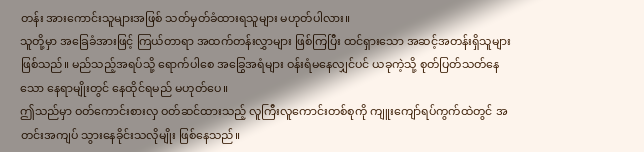တန်း အားကောင်းသူများအဖြစ် သတ်မှတ်ခံထားရသူများ မဟုတ်ပါလား။
သူတို့မှာ အခြေခံအားဖြင့် ကြယ်တာရာ အထက်တန်းလွှာများ ဖြစ်ကြပြီး ထင်ရှားသော အဆင့်အတန်းရှိသူများ ဖြစ်သည်။ မည်သည့်အရပ်သို့ ရောက်ပါစေ အခြွေအရံများ ဝန်းရံမနေလျှင်ပင် ယခုကဲ့သို့ စုတ်ပြတ်သတ်နေသော နေရာမျိုးတွင် နေထိုင်ရမည် မဟုတ်ပေ။
ဤသည်မှာ ဝတ်ကောင်းစားလှ ဝတ်ဆင်ထားသည့် လူကြီးလူကောင်းတစ်စုကို ကျူးကျော်ရပ်ကွက်ထဲတွင် အတင်းအကျပ် သွားနေခိုင်းသလိုမျိုး ဖြစ်နေသည်။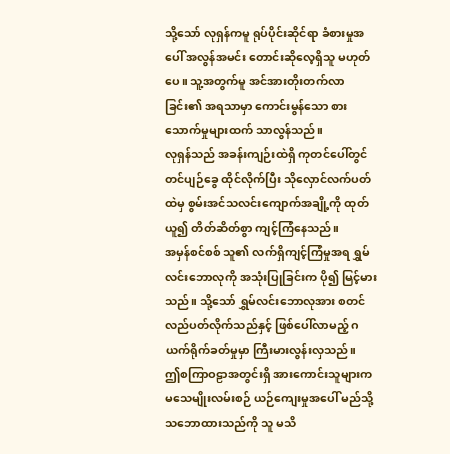သို့သော် လုရှန်ကမူ ရုပ်ပိုင်းဆိုင်ရာ ခံစားမှုအပေါ် အလွန်အမင်း တောင်းဆိုလေ့ရှိသူ မဟုတ်ပေ။ သူ့အတွက်မူ အင်အားတိုးတက်လာခြင်း၏ အရသာမှာ ကောင်းမွန်သော စားသောက်မှုများထက် သာလွန်သည်။
လုရှန်သည် အခန်းကျဉ်းထဲရှိ ကုတင်ပေါ်တွင် တင်ပျဉ်ခွေ ထိုင်လိုက်ပြီး သိုလှောင်လက်ပတ်ထဲမှ စွမ်းအင်သလင်းကျောက်အချို့ကို ထုတ်ယူ၍ တိတ်ဆိတ်စွာ ကျင့်ကြံနေသည်။
အမှန်စင်စစ် သူ၏ လက်ရှိကျင့်ကြံမှုအရ ရွှမ်လင်းဘောလုကို အသုံးပြုခြင်းက ပို၍ မြင့်မားသည်။ သို့သော် ရွှမ်လင်းဘောလုအား စတင်လည်ပတ်လိုက်သည်နှင့် ဖြစ်ပေါ်လာမည့် ဂယက်ရိုက်ခတ်မှုမှာ ကြီးမားလွန်းလှသည်။
ဤစကြာဝဠာအတွင်းရှိ အားကောင်းသူများက မသေမျိုးလမ်းစဉ် ယဉ်ကျေးမှုအပေါ် မည်သို့သဘောထားသည်ကို သူ မသိ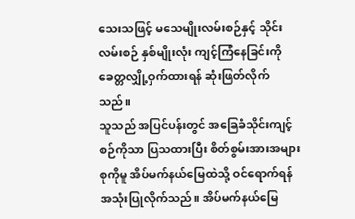သေးသဖြင့် မသေမျိုးလမ်းစဉ်နှင့် သိုင်းလမ်းစဉ် နှစ်မျိုးလုံး ကျင့်ကြံနေခြင်းကို ခေတ္တလျှို့ဝှက်ထားရန် ဆုံးဖြတ်လိုက်သည်။
သူသည် အပြင်ပန်းတွင် အခြေခံသိုင်းကျင့်စဉ်ကိုသာ ပြသထားပြီး စိတ်စွမ်းအားအများစုကိုမူ အိပ်မက်နယ်မြေထဲသို့ ဝင်ရောက်ရန် အသုံးပြုလိုက်သည်။ အိပ်မက်နယ်မြေ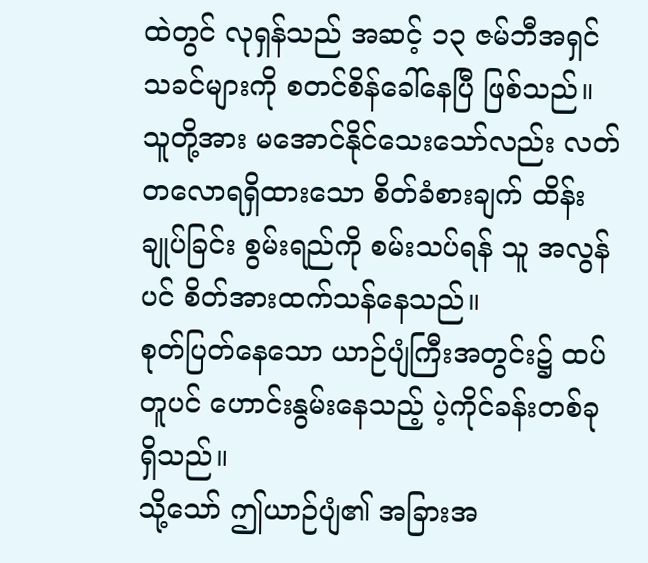ထဲတွင် လုရှန်သည် အဆင့် ၁၃ ဇမ်ဘီအရှင်သခင်များကို စတင်စိန်ခေါ်နေပြီ ဖြစ်သည်။
သူတို့အား မအောင်နိုင်သေးသော်လည်း လတ်တလောရရှိထားသော စိတ်ခံစားချက် ထိန်းချုပ်ခြင်း စွမ်းရည်ကို စမ်းသပ်ရန် သူ အလွန်ပင် စိတ်အားထက်သန်နေသည်။
စုတ်ပြတ်နေသော ယာဉ်ပျံကြီးအတွင်း၌ ထပ်တူပင် ဟောင်းနွမ်းနေသည့် ပဲ့ကိုင်ခန်းတစ်ခု ရှိသည်။
သို့သော် ဤယာဉ်ပျံ၏ အခြားအ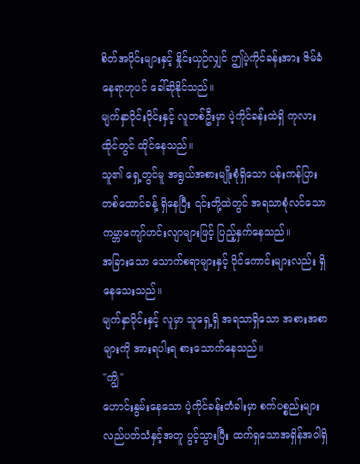စိတ်အပိုင်းများနှင့် နှိုင်းယှဉ်လျှင် ဤပဲ့ကိုင်ခန်းအား ဇိမ်ခံနေရာဟုပင် ခေါ်ဆိုနိုင်သည်။
မျက်နှာဝိုင်းဝိုင်းနှင့် လူတစ်ဦးမှာ ပဲ့ကိုင်ခန်းထဲရှိ ကုလားထိုင်တွင် ထိုင်နေသည်။
သူ၏ ရှေ့တွင်မူ အရွယ်အစားမျိုးစုံရှိသော ပန်းကန်ပြား တစ်ထောင်ခန့် ရှိနေပြီး ၎င်းတို့ထဲတွင် အရသာစုံလင်သော ကမ္ဘာကျော်ဟင်းလျာများဖြင့် ပြည့်နှက်နေသည်။
အခြားသော သောက်စရာများနှင့် ဝိုင်ကောင်းများလည်း ရှိနေသေးသည်။
မျက်နှာဝိုင်းနှင့် လူမှာ သူရှေ့ရှိ အရသာရှိသော အစားအစာများကို အားရပါးရ စားသောက်နေသည်။
"ကျွိ"
ဟောင်းနွမ်းနေသော ပဲ့ကိုင်ခန်းတံခါးမှာ စက်ပစ္စည်းများ လည်ပတ်သံနှင့်အတူ ပွင့်သွားပြီး ထက်ရှသောအရှိန်အဝါရှိ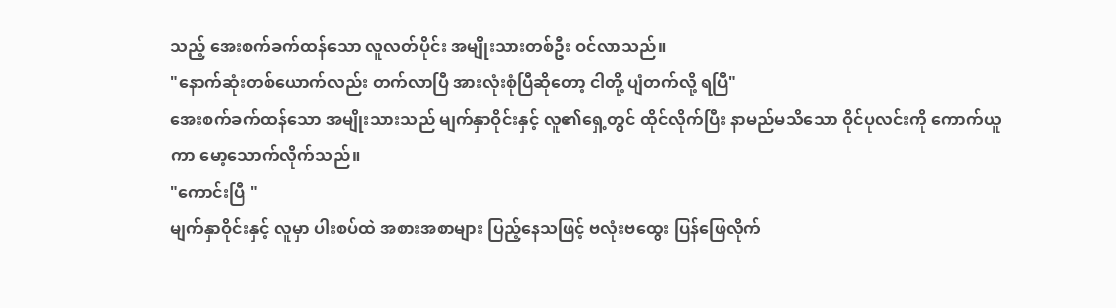သည့် အေးစက်ခက်ထန်သော လူလတ်ပိုင်း အမျိုးသားတစ်ဦး ဝင်လာသည်။
"နောက်ဆုံးတစ်ယောက်လည်း တက်လာပြီ အားလုံးစုံပြီဆိုတော့ ငါတို့ ပျံတက်လို့ ရပြီ"
အေးစက်ခက်ထန်သော အမျိုးသားသည် မျက်နှာဝိုင်းနှင့် လူ၏ရှေ့တွင် ထိုင်လိုက်ပြီး နာမည်မသိသော ဝိုင်ပုလင်းကို ကောက်ယူကာ မော့သောက်လိုက်သည်။
"ကောင်းပြီ "
မျက်နှာဝိုင်းနှင့် လူမှာ ပါးစပ်ထဲ အစားအစာများ ပြည့်နေသဖြင့် ဗလုံးဗထွေး ပြန်ဖြေလိုက်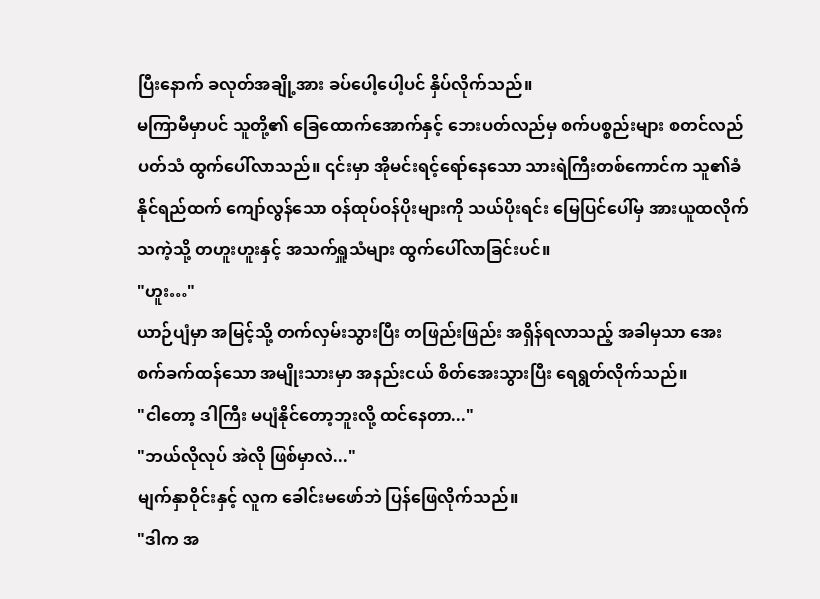ပြီးနောက် ခလုတ်အချို့အား ခပ်ပေါ့ပေါ့ပင် နှိပ်လိုက်သည်။
မကြာမီမှာပင် သူတို့၏ ခြေထောက်အောက်နှင့် ဘေးပတ်လည်မှ စက်ပစ္စည်းများ စတင်လည်ပတ်သံ ထွက်ပေါ်လာသည်။ ၎င်းမှာ အိုမင်းရင့်ရော်နေသော သားရဲကြီးတစ်ကောင်က သူ၏ခံနိုင်ရည်ထက် ကျော်လွန်သော ဝန်ထုပ်ဝန်ပိုးများကို သယ်ပိုးရင်း မြေပြင်ပေါ်မှ အားယူထလိုက်သကဲ့သို့ တဟူးဟူးနှင့် အသက်ရှူသံများ ထွက်ပေါ်လာခြင်းပင်။
"ဟူး…"
ယာဉ်ပျံမှာ အမြင့်သို့ တက်လှမ်းသွားပြီး တဖြည်းဖြည်း အရှိန်ရလာသည့် အခါမှသာ အေးစက်ခက်ထန်သော အမျိုးသားမှာ အနည်းငယ် စိတ်အေးသွားပြီး ရေရွတ်လိုက်သည်။
"ငါတော့ ဒါကြီး မပျံနိုင်တော့ဘူးလို့ ထင်နေတာ..."
"ဘယ်လိုလုပ် အဲလို ဖြစ်မှာလဲ..."
မျက်နှာဝိုင်းနှင့် လူက ခေါင်းမဖော်ဘဲ ပြန်ဖြေလိုက်သည်။
"ဒါက အ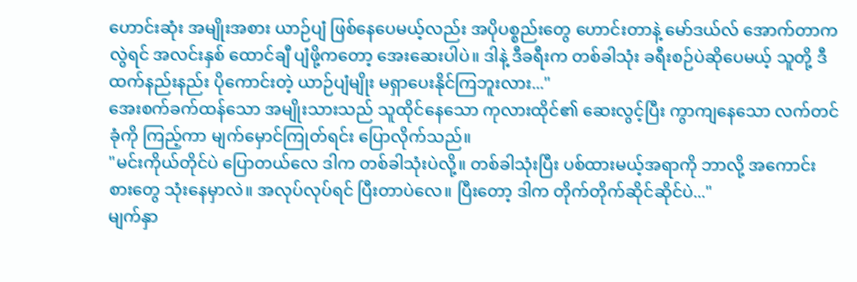ဟောင်းဆုံး အမျိုးအစား ယာဉ်ပျံ ဖြစ်နေပေမယ့်လည်း အပိုပစ္စည်းတွေ ဟောင်းတာနဲ့ မော်ဒယ်လ် အောက်တာကလွဲရင် အလင်းနှစ် ထောင်ချီ ပျံဖို့ကတော့ အေးဆေးပါပဲ။ ဒါနဲ့ ဒီခရီးက တစ်ခါသုံး ခရီးစဉ်ပဲဆိုပေမယ့် သူတို့ ဒီထက်နည်းနည်း ပိုကောင်းတဲ့ ယာဉ်ပျံမျိုး မရှာပေးနိုင်ကြဘူးလား..."
အေးစက်ခက်ထန်သော အမျိုးသားသည် သူထိုင်နေသော ကုလားထိုင်၏ ဆေးလွင့်ပြီး ကွာကျနေသော လက်တင်ခုံကို ကြည့်ကာ မျက်မှောင်ကြုတ်ရင်း ပြောလိုက်သည်။
"မင်းကိုယ်တိုင်ပဲ ပြောတယ်လေ ဒါက တစ်ခါသုံးပဲလို့။ တစ်ခါသုံးပြီး ပစ်ထားမယ့်အရာကို ဘာလို့ အကောင်းစားတွေ သုံးနေမှာလဲ။ အလုပ်လုပ်ရင် ပြီးတာပဲလေ။ ပြီးတော့ ဒါက တိုက်တိုက်ဆိုင်ဆိုင်ပဲ..."
မျက်နှာ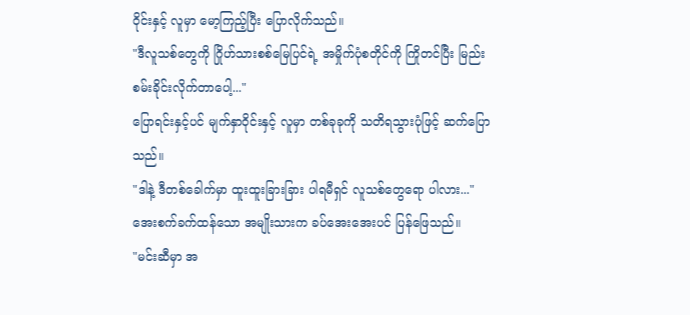ဝိုင်းနှင့် လူမှာ မော့ကြည့်ပြီး ပြောလိုက်သည်။
"ဒီလူသစ်တွေကို ဂြိုဟ်သားစစ်မြေပြင်ရဲ့ အမှိုက်ပုံစတိုင်ကို ကြိုတင်ပြီး မြည်းစမ်းခိုင်းလိုက်တာပေါ့..."
ပြောရင်းနှင့်ပင် မျက်နှာဝိုင်းနှင့် လူမှာ တစ်ခုခုကို သတိရသွားပုံဖြင့် ဆက်ပြောသည်။
"ဒါနဲ့ ဒီတစ်ခေါက်မှာ ထူးထူးခြားခြား ပါရမီရှင် လူသစ်တွေရော ပါလား..."
အေးစက်ခက်ထန်သော အမျိုးသားက ခပ်အေးအေးပင် ပြန်ဖြေသည်။
"မင်းဆီမှာ အ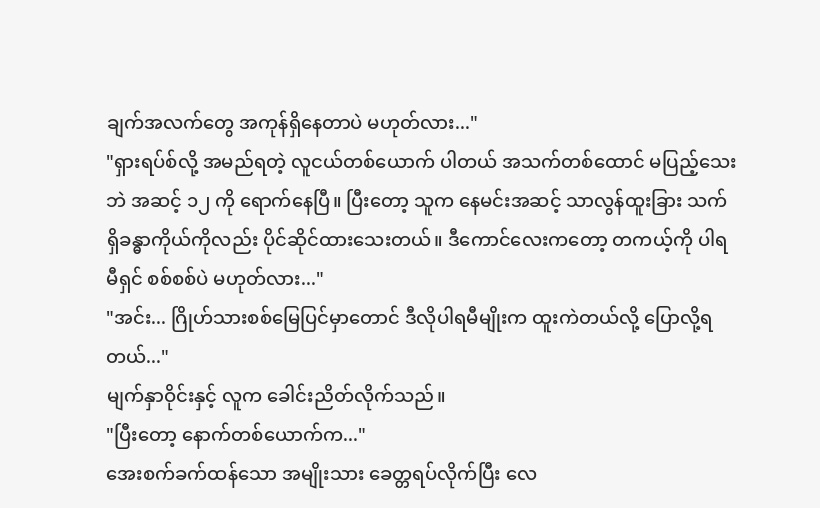ချက်အလက်တွေ အကုန်ရှိနေတာပဲ မဟုတ်လား..."
"ရှားရပ်စ်လို့ အမည်ရတဲ့ လူငယ်တစ်ယောက် ပါတယ် အသက်တစ်ထောင် မပြည့်သေးဘဲ အဆင့် ၁၂ ကို ရောက်နေပြီ။ ပြီးတော့ သူက နေမင်းအဆင့် သာလွန်ထူးခြား သက်ရှိခန္ဓာကိုယ်ကိုလည်း ပိုင်ဆိုင်ထားသေးတယ်။ ဒီကောင်လေးကတော့ တကယ့်ကို ပါရမီရှင် စစ်စစ်ပဲ မဟုတ်လား..."
"အင်း... ဂြိုဟ်သားစစ်မြေပြင်မှာတောင် ဒီလိုပါရမီမျိုးက ထူးကဲတယ်လို့ ပြောလို့ရတယ်..."
မျက်နှာဝိုင်းနှင့် လူက ခေါင်းညိတ်လိုက်သည်။
"ပြီးတော့ နောက်တစ်ယောက်က..."
အေးစက်ခက်ထန်သော အမျိုးသား ခေတ္တရပ်လိုက်ပြီး လေ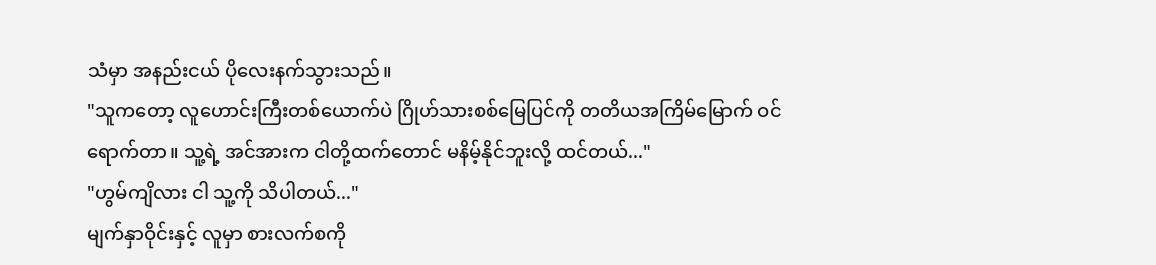သံမှာ အနည်းငယ် ပိုလေးနက်သွားသည်။
"သူကတော့ လူဟောင်းကြီးတစ်ယောက်ပဲ ဂြိုဟ်သားစစ်မြေပြင်ကို တတိယအကြိမ်မြောက် ဝင်ရောက်တာ။ သူ့ရဲ့ အင်အားက ငါတို့ထက်တောင် မနိမ့်နိုင်ဘူးလို့ ထင်တယ်..."
"ဟွမ်ကျိလား ငါ သူ့ကို သိပါတယ်..."
မျက်နှာဝိုင်းနှင့် လူမှာ စားလက်စကို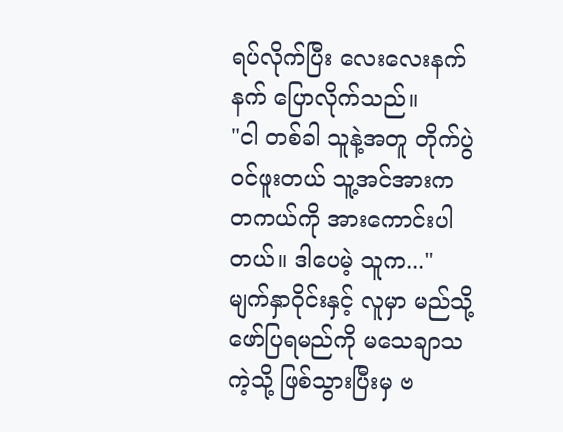ရပ်လိုက်ပြီး လေးလေးနက်နက် ပြောလိုက်သည်။
"ငါ တစ်ခါ သူနဲ့အတူ တိုက်ပွဲဝင်ဖူးတယ် သူ့အင်အားက တကယ်ကို အားကောင်းပါတယ်။ ဒါပေမဲ့ သူက..."
မျက်နှာဝိုင်းနှင့် လူမှာ မည်သို့ ဖော်ပြရမည်ကို မသေချာသကဲ့သို့ ဖြစ်သွားပြီးမှ ဗ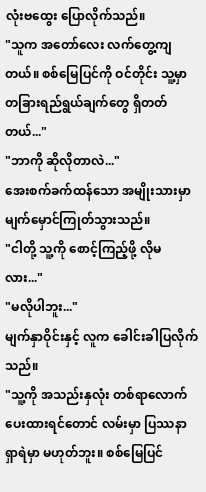လုံးဗထွေး ပြောလိုက်သည်။
"သူက အတော်လေး လက်တွေ့ကျတယ်။ စစ်မြေပြင်ကို ဝင်တိုင်း သူ့မှာ တခြားရည်ရွယ်ချက်တွေ ရှိတတ်တယ်..."
"ဘာကို ဆိုလိုတာလဲ..."
အေးစက်ခက်ထန်သော အမျိုးသားမှာ မျက်မှောင်ကြုတ်သွားသည်။
"ငါတို့ သူ့ကို စောင့်ကြည့်ဖို့ လိုမလား..."
"မလိုပါဘူး..."
မျက်နှာဝိုင်းနှင့် လူက ခေါင်းခါပြလိုက်သည်။
"သူ့ကို အသည်းနှလုံး တစ်ရာလောက် ပေးထားရင်တောင် လမ်းမှာ ပြဿနာရှာရဲမှာ မဟုတ်ဘူး။ စစ်မြေပြင်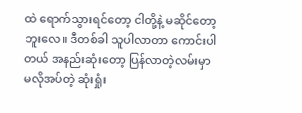ထဲ ရောက်သွားရင်တော့ ငါတို့နဲ့ မဆိုင်တော့ဘူးလေ။ ဒီတစ်ခါ သူပါလာတာ ကောင်းပါတယ် အနည်းဆုံးတော့ ပြန်လာတဲ့လမ်းမှာ မလိုအပ်တဲ့ ဆုံးရှုံး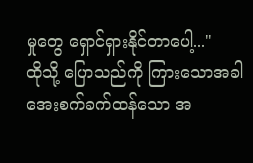မှုတွေ ရှောင်ရှားနိုင်တာပေါ့..."
ထိုသို့ ပြောသည်ကို ကြားသောအခါ အေးစက်ခက်ထန်သော အ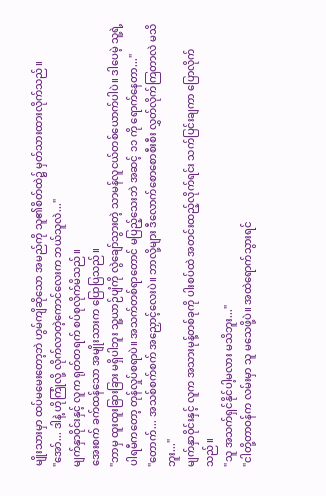မျိုးသားမှာ ထပ်မမေးတော့ဘဲ ဟွမ်ကျိဆိုသော အမည်ကို သူ၏စိတ်ထဲ၌ မှတ်သားထားလိုက်သည်။
"အော်... ဒါနဲ့ ဟိုကြုံလို့ လိုက်လာတဲ့ကောင်လေးက ဘယ်သူလဲ..."
မျက်နှာဝိုင်းနှင့် လူက ရုတ်တရက် စပ်စုလိုက်မိသည်။
အေးစက် ခက်ထန်သော အမျိုးသားက ပြောပြသည်။
"ဘာမှ ထူးထူးခြားခြား မရှိပါဘူး သူ့ယာဉ်ပျံကို လွဲချော်သွားတဲ့ သာမန်လူငယ်တစ်ယောက်ပါပဲ။ ဒါပေမဲ့ သူ့ရဲ့ ပါရမီကတော့ တုန်လှုပ်စရာပဲ။ အသက်တစ်ရာတောင် မပြည့်သေးဘဲ အဆင့် ၁၁ ကို ရောက်နေတာ..."
"တောက်... အသစ်စက်စက် အညှောင့်လေးပဲ။ ဘာလို့များ ဒီလောက်စောစောစီးစီး လွှတ်လိုက်ကြတာလဲ မသိဘူး..."
မျက်နှာဝိုင်းနှင့် လူက အသားမုန့်တစ်ခုကို ပါးစပ်ထဲ အတင်းထည့်လိုက်ရင်း သက်ပြင်းချကာ ပြောလိုက်သည်။
"သူ အသက်ရှင်နိုင်ပါ့မလား မသိဘူး..."
"ငါတို့တာဝန်က လမ်းမှာ သူ မသေဖို့ပဲ။ အထဲရောက်သွားရင်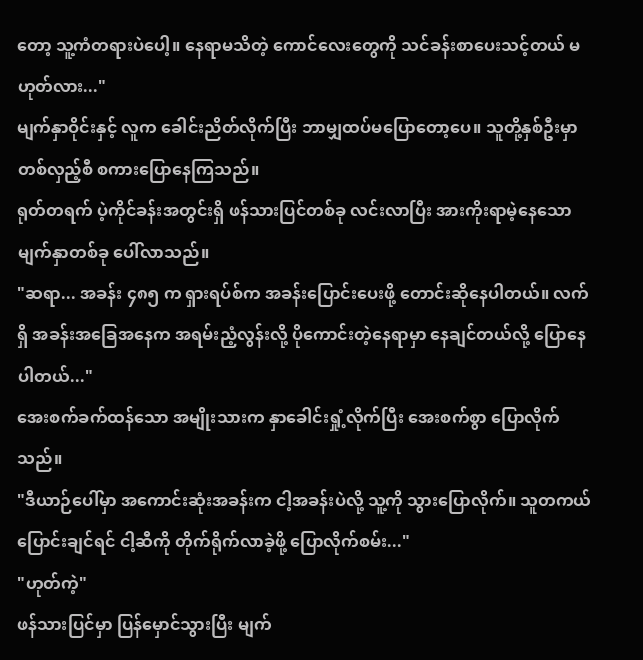တော့ သူ့ကံတရားပဲပေါ့။ နေရာမသိတဲ့ ကောင်လေးတွေကို သင်ခန်းစာပေးသင့်တယ် မဟုတ်လား..."
မျက်နှာဝိုင်းနှင့် လူက ခေါင်းညိတ်လိုက်ပြီး ဘာမျှထပ်မပြောတော့ပေ။ သူတို့နှစ်ဦးမှာ တစ်လှည့်စီ စကားပြောနေကြသည်။
ရုတ်တရက် ပဲ့ကိုင်ခန်းအတွင်းရှိ ဖန်သားပြင်တစ်ခု လင်းလာပြီး အားကိုးရာမဲ့နေသော မျက်နှာတစ်ခု ပေါ်လာသည်။
"ဆရာ... အခန်း ၄၈၅ က ရှားရပ်စ်က အခန်းပြောင်းပေးဖို့ တောင်းဆိုနေပါတယ်။ လက်ရှိ အခန်းအခြေအနေက အရမ်းညံ့လွန်းလို့ ပိုကောင်းတဲ့နေရာမှာ နေချင်တယ်လို့ ပြောနေပါတယ်..."
အေးစက်ခက်ထန်သော အမျိုးသားက နှာခေါင်းရှုံ့လိုက်ပြီး အေးစက်စွာ ပြောလိုက်သည်။
"ဒီယာဉ်ပေါ်မှာ အကောင်းဆုံးအခန်းက ငါ့အခန်းပဲလို့ သူ့ကို သွားပြောလိုက်။ သူတကယ်ပြောင်းချင်ရင် ငါ့ဆီကို တိုက်ရိုက်လာခဲ့ဖို့ ပြောလိုက်စမ်း..."
"ဟုတ်ကဲ့"
ဖန်သားပြင်မှာ ပြန်မှောင်သွားပြီး မျက်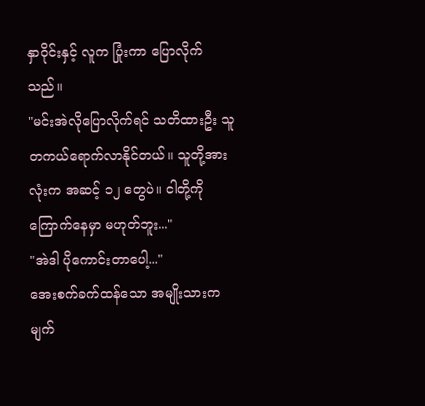နှာဝိုင်းနှင့် လူက ပြုံးကာ ပြောလိုက်သည်။
"မင်းအဲလိုပြောလိုက်ရင် သတိထားဦး သူတကယ်ရောက်လာနိုင်တယ်။ သူတို့အားလုံးက အဆင့် ၁၂ တွေပဲ။ ငါတို့ကို ကြောက်နေမှာ မဟုတ်ဘူး..."
"အဲဒါ ပိုကောင်းတာပေါ့..."
အေးစက်ခက်ထန်သော အမျိုးသားက မျက်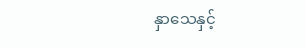နှာသေနှင့်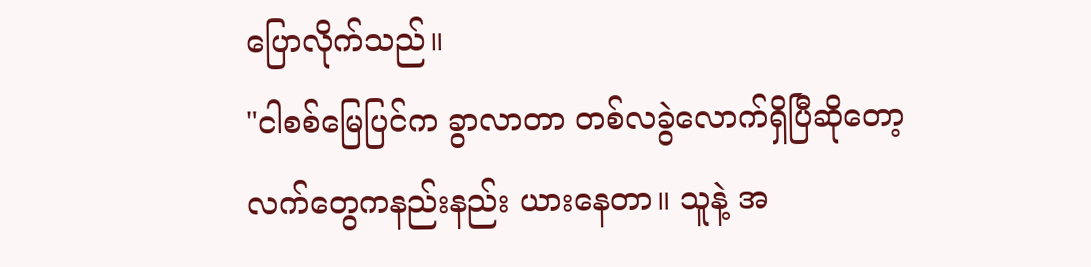ပြောလိုက်သည်။
"ငါစစ်မြေပြင်က ခွာလာတာ တစ်လခွဲလောက်ရှိပြီဆိုတော့ လက်တွေကနည်းနည်း ယားနေတာ။ သူနဲ့ အ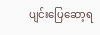ပျင်းပြေဆော့ရ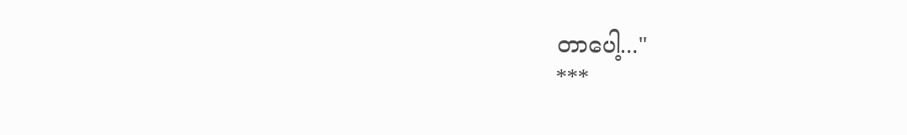တာပေါ့..."
***